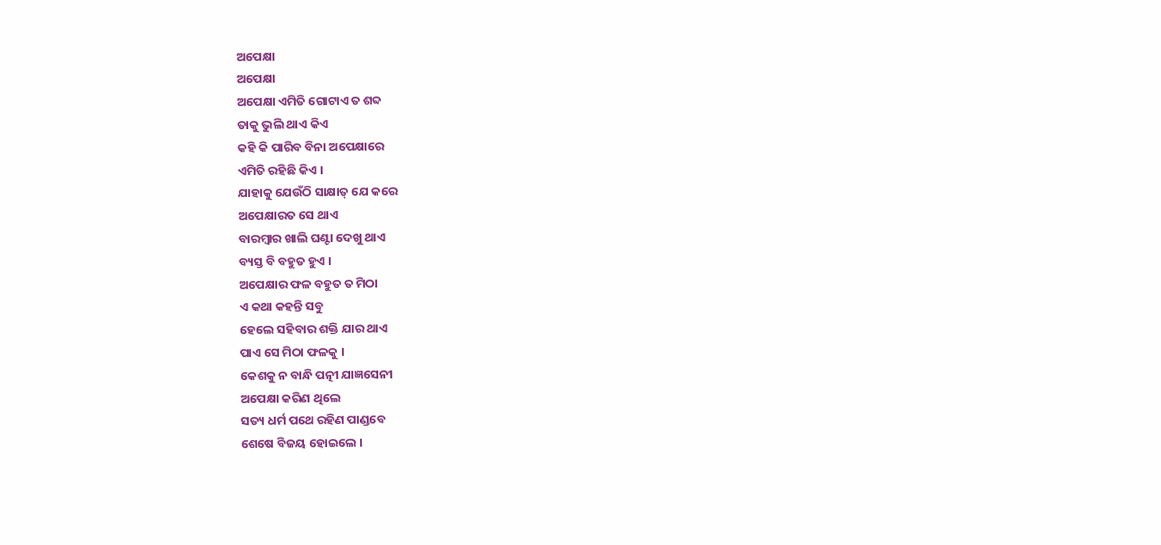ଅପେକ୍ଷା
ଅପେକ୍ଷା
ଅପେକ୍ଷା ଏମିତି ଗୋଟାଏ ତ ଶବ୍ଦ
ତାକୁ ଭୁଲି ଥାଏ କିଏ
କହି କି ପାରିବ ବିନା ଅପେକ୍ଷାରେ
ଏମିତି ରହିଛି କିଏ ।
ଯାହାକୁ ଯେଉଁଠି ସାକ୍ଷାତ୍ ଯେ କରେ
ଅପେକ୍ଷାରତ ସେ ଥାଏ
ବାରମ୍ବାର ଖାଲି ଘଣ୍ଟା ଦେଖୁ ଥାଏ
ବ୍ୟସ୍ତ ବି ବହୁତ ହୁଏ ।
ଅପେକ୍ଷାର ଫଳ ବହୁତ ତ ମିଠା
ଏ କଥା କହନ୍ତି ସବୁ
ହେଲେ ସହିବାର ଶକ୍ତି ଯାର ଥାଏ
ପାଏ ସେ ମିଠା ଫଳକୁ ।
କେଶକୁ ନ ବାନ୍ଧି ପତ୍ନୀ ଯାଜ୍ଞସେନୀ
ଅପେକ୍ଷା କରିଣ ଥିଲେ
ସତ୍ୟ ଧର୍ମ ପଥେ ରହିଣ ପାଣ୍ଡବେ
ଶେଷେ ବିଜୟ ହୋଇଲେ ।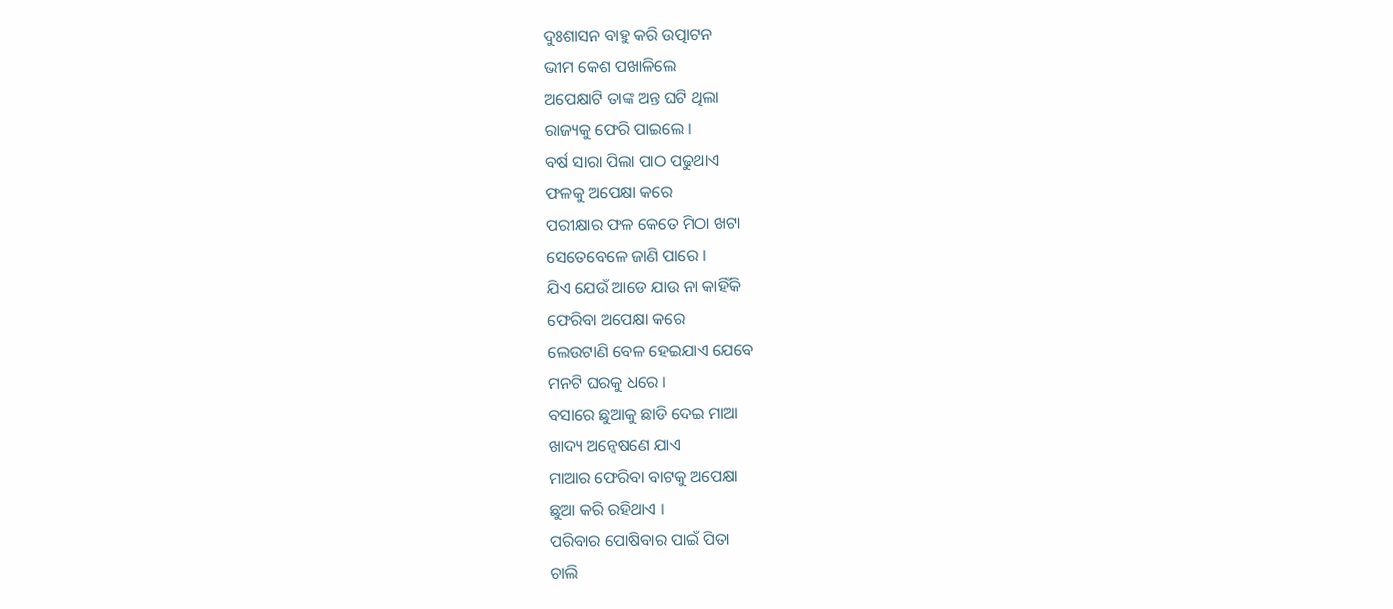ଦୁଃଶାସନ ବାହୁ କରି ଉତ୍ପାଟନ
ଭୀମ କେଶ ପଖାଳିଲେ
ଅପେକ୍ଷାଟି ତାଙ୍କ ଅନ୍ତ ଘଟି ଥିଲା
ରାଜ୍ୟକୁ ଫେରି ପାଇଲେ ।
ବର୍ଷ ସାରା ପିଲା ପାଠ ପଢୁଥାଏ
ଫଳକୁ ଅପେକ୍ଷା କରେ
ପରୀକ୍ଷାର ଫଳ କେତେ ମିଠା ଖଟା
ସେତେବେଳେ ଜାଣି ପାରେ ।
ଯିଏ ଯେଉଁ ଆଡେ ଯାଉ ନା କାହିଁକି
ଫେରିବା ଅପେକ୍ଷା କରେ
ଲେଉଟାଣି ବେଳ ହେଇଯାଏ ଯେବେ
ମନଟି ଘରକୁ ଧରେ ।
ବସାରେ ଛୁଆକୁ ଛାଡି ଦେଇ ମାଆ
ଖାଦ୍ୟ ଅନ୍ବେଷଣେ ଯାଏ
ମାଆର ଫେରିବା ବାଟକୁ ଅପେକ୍ଷା
ଛୁଆ କରି ରହିଥାଏ ।
ପରିବାର ପୋଷିବାର ପାଇଁ ପିତା
ଚାଲି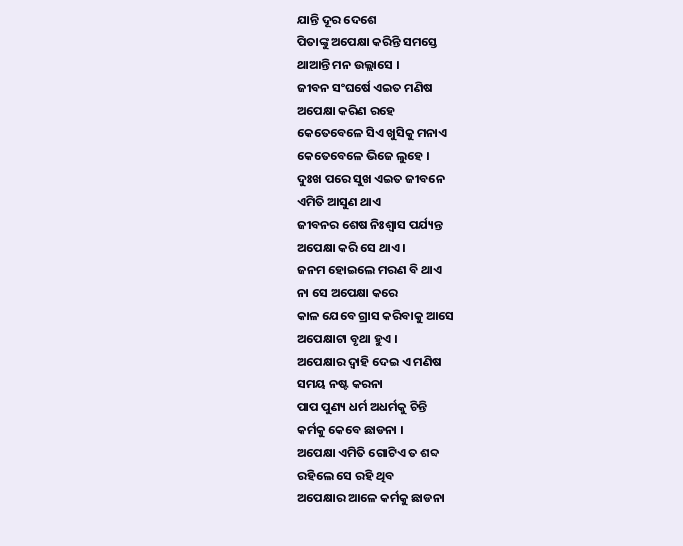ଯାନ୍ତି ଦୂର ଦେଶେ
ପିତାଙ୍କୁ ଅପେକ୍ଷା କରିନ୍ତି ସମସ୍ତେ
ଥାଆନ୍ତି ମନ ଉଲ୍ଲାସେ ।
ଜୀବନ ସଂଘର୍ଷେ ଏଇତ ମଣିଷ
ଅପେକ୍ଷା କରିଣ ରହେ
କେତେବେଳେ ସିଏ ଖୁସିକୁ ମନାଏ
କେତେବେଳେ ଭିଜେ ଲୁହେ ।
ଦୁଃଖ ପରେ ସୁଖ ଏଇତ ଜୀବନେ
ଏମିତି ଆସୁଣ ଥାଏ
ଜୀବନର ଶେଷ ନିଃଶ୍ବାସ ପର୍ଯ୍ୟନ୍ତ
ଅପେକ୍ଷା କରି ସେ ଥାଏ ।
ଜନମ ହୋଇଲେ ମରଣ ବି ଥାଏ
ନା ସେ ଅପେକ୍ଷା କରେ
କାଳ ଯେବେ ଗ୍ରାସ କରିବାକୁ ଆସେ
ଅପେକ୍ଷାଟା ବୃଥା ହୁଏ ।
ଅପେକ୍ଷାର ଦ୍ବାହି ଦେଇ ଏ ମଣିଷ
ସମୟ ନଷ୍ଟ କରନା
ପାପ ପୁଣ୍ୟ ଧର୍ମ ଅଧର୍ମକୁ ଚିନ୍ତି
କର୍ମକୁ କେବେ ଛାଡନା ।
ଅପେକ୍ଷା ଏମିତି ଗୋଟିଏ ତ ଶବ୍ଦ
ରହିଲେ ସେ ରହି ଥିବ
ଅପେକ୍ଷାର ଆଳେ କର୍ମକୁ ଛାଡନା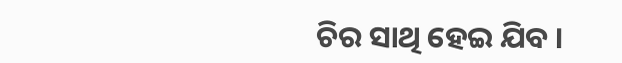ଚିର ସାଥି ହେଇ ଯିବ ।